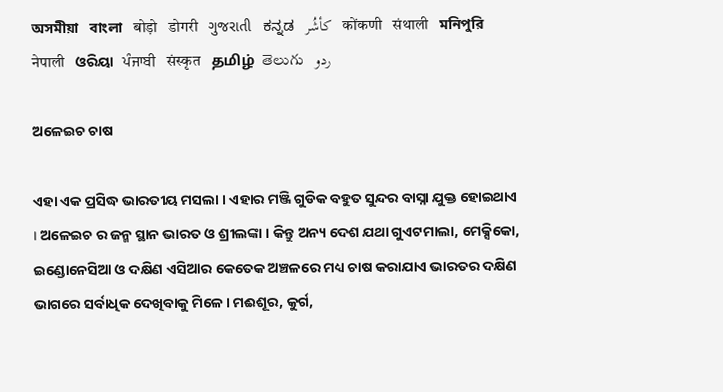অসমীয়া   বাংলা   बोड़ो   डोगरी   ગુજરાતી   ಕನ್ನಡ   كأشُر   कोंकणी   संथाली   মনিপুরি   नेपाली   ଓରିୟା   ਪੰਜਾਬੀ   संस्कृत   தமிழ்  తెలుగు   ردو

ଅଳେଇଚ ଚାଷ

ଏହା ଏକ ପ୍ରସିଦ୍ଧ ଭାରତୀୟ ମସଲା । ଏହାର ମଞ୍ଜି ଗୁଡିକ ବହୁତ ସୁନ୍ଦର ବାସ୍ନା ଯୁକ୍ତ ହୋଇଥାଏ । ଅଳେଇଚ ର ଜନ୍ମ ସ୍ଥାନ ଭାରତ ଓ ଶ୍ରୀଲଙ୍କା । କିନ୍ତୁ ଅନ୍ୟ ଦେଶ ଯଥା ଗୁଏଟମାଲା, ମେକ୍ସିକୋ, ଇଣ୍ଡୋନେସିଆ ଓ ଦକ୍ଷିଣ ଏସିଆର କେତେକ ଅଞ୍ଚଳରେ ମଧ୍ୟ ଚାଷ କରାଯାଏ ଭାରତର ଦକ୍ଷିଣ ଭାଗରେ ସର୍ବାଧିକ ଦେଖିବାକୁ ମିଳେ । ମଈଶୂର, କୁର୍ଗ,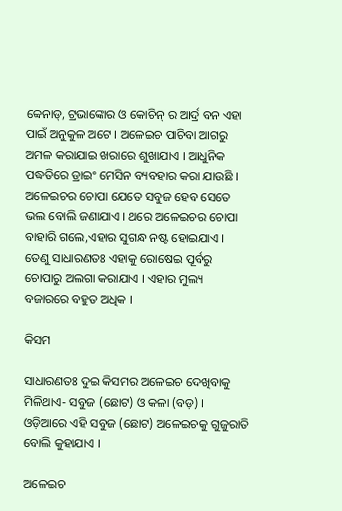ବ୍ଵେନାଡ୍, ଟ୍ରଭାଙ୍କୋର ଓ କୋଚିନ୍ ର ଆର୍ଦ୍ର ବନ ଏହା ପାଇଁ ଅନୁକୁଳ ଅଟେ । ଅଳେଇଚ ପାଚିବା ଆଗରୁ ଅମଳ କରାଯାଇ ଖରାରେ ଶୁଖାଯାଏ । ଆଧୁନିକ ପଦ୍ଧତିରେ ଡ୍ରାଇଂ ମେସିନ ବ୍ୟବହାର କରା ଯାଉଛି । ଅଳେଇଚର ଚୋପା ଯେତେ ସବୁଜ ହେବ ସେତେ ଭଲ ବୋଲି ଜଣାଯାଏ । ଥରେ ଅଳେଇଚର ଚୋପା ବାହାରି ଗଲେ,ଏହାର ସୁଗନ୍ଧ ନଷ୍ଟ ହୋଇଯାଏ । ତେଣୁ ସାଧାରଣତଃ ଏହାକୁ ରୋଷେଇ ପୂର୍ବରୁ ଚୋପାରୁ ଅଲଗା କରାଯାଏ । ଏହାର ମୁଲ୍ୟ ବଜାରରେ ବହୁତ ଅଧିକ ।

କିସମ

ସାଧାରଣତଃ ଦୁଇ କିସମର ଅଳେଇଚ ଦେଖିବାକୁ ମିଳିଥାଏ- ସବୁଜ (ଛୋଟ) ଓ କଳା (ବଡ଼) । ଓଡ଼ିଆରେ ଏହି ସବୁଜ (ଛୋଟ) ଅଳେଇଚକୁ ଗୁଜୁରାତି ବୋଲି କୁହାଯାଏ ।

ଅଳେଇଚ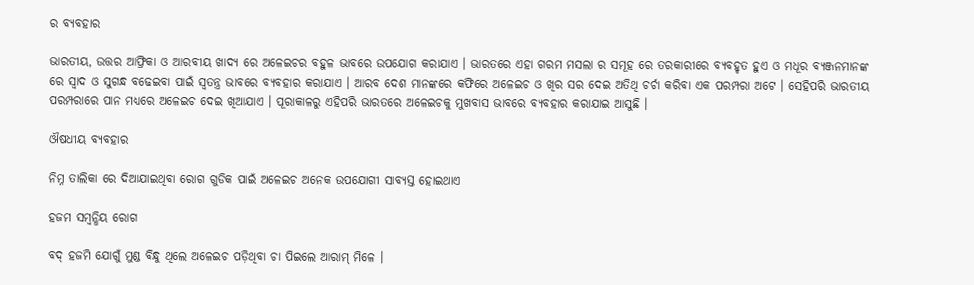ର ବ୍ୟବହାର

ଭାରତୀୟ, ଉତ୍ତର ଆଫ୍ରିକା ଓ ଆରବୀୟ ଖାଦ୍ୟ ରେ ଅଳେଇଚର ବହୁଳ ଭାବରେ ଉପଯୋଗ କରାଯାଏ । ଭାରତରେ ଏହା ଗରମ ମସଲା ର ସମୂହ ରେ ତରକାରୀରେ ବ୍ୟବହୃତ ହୁଏ ଓ ମଧୂର ବ୍ୟଞ୍ଜନମାନଙ୍କ ରେ ସ୍ଵାଦ ଓ ସୁଗନ୍ଧ ବଢେଇବା ପାଇଁ ସ୍ଵତନ୍ତ୍ର ଭାବରେ ବ୍ୟବହାର କରାଯାଏ । ଆରବ ଦେଶ ମାନଙ୍କରେ କଫିରେ ଅଳେଇଚ ଓ ଖିର ସର ଦେଇ ଅତିଥି ଚର୍ଚା କରିବା ଏକ ପରମ୍ପରା ଅଟେ । ସେହିପରି ଭାରତୀୟ ପରମ୍ପରାରେ ପାନ ମଧ୍ୟରେ ଅଳେଇଚ ଦେଇ ଖିଆଯାଏ । ପୂରାକାଳରୁ ଏହିପରି ଭାରତରେ ଅଳେଇଚକୁ ମୁଖବାସ ଭାବରେ ବ୍ୟବହାର କରାଯାଇ ଆସୁଛି ।

ଔଷଧୀୟ ବ୍ୟବହାର

ନିମ୍ନ ତାଲିକା ରେ ଦିଆଯାଇଥିବା ରୋଗ ଗୁଡିକ ପାଇଁ ଅଳେଇଚ ଅନେକ ଉପଯୋଗୀ ସାବ୍ୟସ୍ତ ହୋଇଥାଏ

ହଜମ ସମ୍ବନ୍ଧିୟ ରୋଗ

ବଦ୍ ହଜମି ଯୋଗୁଁ ମୁଣ୍ଡ ବିନ୍ଧୁ ଥିଲେ ଅଳେଇଚ ପଡ଼ିଥିବା ଚା ପିଇଲେ ଆରାମ୍ ମିଳେ ।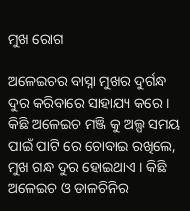ମୁଖ ରୋଗ

ଅଳେଇଚର ବାସ୍ନା ମୁଖର ଦୁର୍ଗନ୍ଧ ଦୁର କରିବାରେ ସାହାଯ୍ୟ କରେ । କିଛି ଅଳେଇଚ ମଞ୍ଜି କୁ ଅଲ୍ପ ସମୟ ପାଇଁ ପାଟି ରେ ଚୋବାଇ ରଖିଲେ, ମୁଖ ଗନ୍ଧ ଦୁର ହୋଇଥାଏ । କିଛି ଅଳେଇଚ ଓ ଡାଳଚିନିର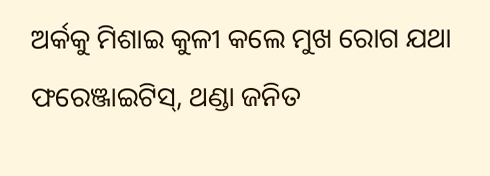ଅର୍କକୁ ମିଶାଇ କୁଳୀ କଲେ ମୁଖ ରୋଗ ଯଥା ଫରେଞ୍ଜାଇଟିସ୍, ଥଣ୍ଡା ଜନିତ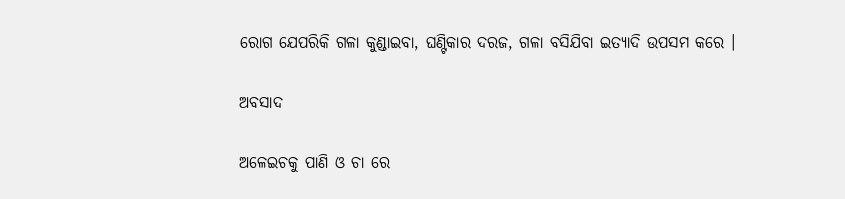ରୋଗ ଯେପରିକି ଗଳା କୁଣ୍ଡାଇବା, ଘଣ୍ଟିକାର ଦରଜ, ଗଳା ବସିଯିବା ଇତ୍ୟାଦି ଉପସମ କରେ ।

ଅବସାଦ

ଅଳେଇଚକୁ ପାଣି ଓ ଚା ରେ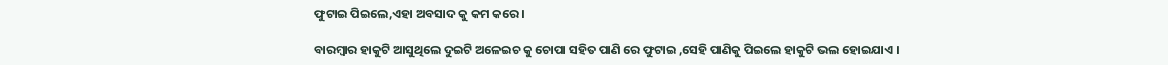ଫୁଟାଇ ପିଇଲେ,ଏହା ଅବସାଦ କୁ କମ କରେ ।

ବାରମ୍ବାର ହାକୁଟି ଆସୁଥିଲେ ଦୁଇଟି ଅଳେଇଚ କୁ ଚୋପା ସହିତ ପାଣି ରେ ଫୁଟାଇ ,ସେହି ପାଣିକୁ ପିଇଲେ ହାକୁଟି ଭଲ ହୋଇଯାଏ ।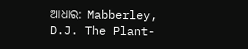ଆଧାର: Mabberley, D.J. The Plant-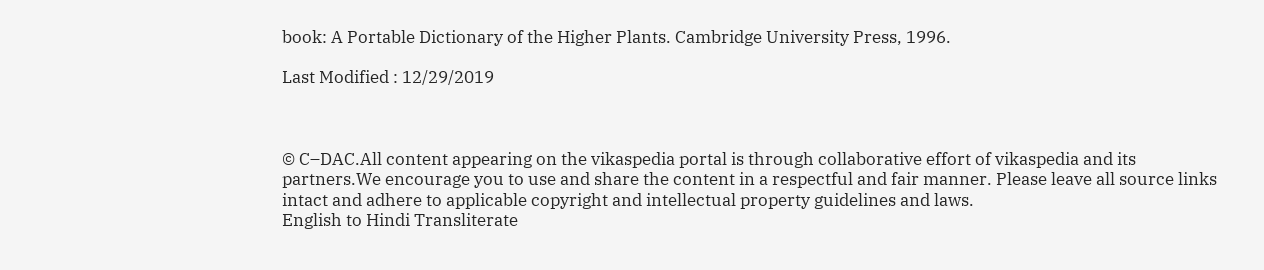book: A Portable Dictionary of the Higher Plants. Cambridge University Press, 1996.

Last Modified : 12/29/2019



© C–DAC.All content appearing on the vikaspedia portal is through collaborative effort of vikaspedia and its partners.We encourage you to use and share the content in a respectful and fair manner. Please leave all source links intact and adhere to applicable copyright and intellectual property guidelines and laws.
English to Hindi Transliterate